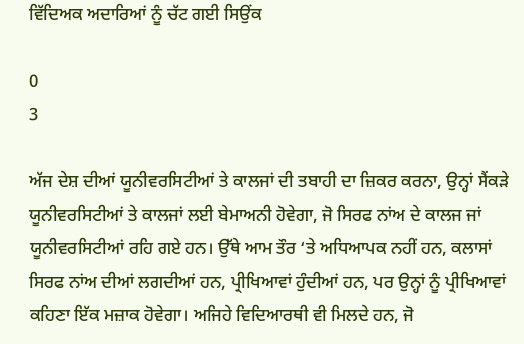ਵਿੱਦਿਅਕ ਅਦਾਰਿਆਂ ਨੂੰ ਚੱਟ ਗਈ ਸਿਉਂਕ

0
3

ਅੱਜ ਦੇਸ਼ ਦੀਆਂ ਯੂਨੀਵਰਸਿਟੀਆਂ ਤੇ ਕਾਲਜਾਂ ਦੀ ਤਬਾਹੀ ਦਾ ਜ਼ਿਕਰ ਕਰਨਾ, ਉਨ੍ਹਾਂ ਸੈਂਕੜੇ ਯੂਨੀਵਰਸਿਟੀਆਂ ਤੇ ਕਾਲਜਾਂ ਲਈ ਬੇਮਾਅਨੀ ਹੋਵੇਗਾ, ਜੋ ਸਿਰਫ ਨਾਂਅ ਦੇ ਕਾਲਜ ਜਾਂ ਯੂਨੀਵਰਸਿਟੀਆਂ ਰਹਿ ਗਏ ਹਨ। ਉੱਥੇ ਆਮ ਤੌਰ ‘ਤੇ ਅਧਿਆਪਕ ਨਹੀਂ ਹਨ, ਕਲਾਸਾਂ ਸਿਰਫ ਨਾਂਅ ਦੀਆਂ ਲਗਦੀਆਂ ਹਨ, ਪ੍ਰੀਖਿਆਵਾਂ ਹੁੰਦੀਆਂ ਹਨ, ਪਰ ਉਨ੍ਹਾਂ ਨੂੰ ਪ੍ਰੀਖਿਆਵਾਂ ਕਹਿਣਾ ਇੱਕ ਮਜ਼ਾਕ ਹੋਵੇਗਾ। ਅਜਿਹੇ ਵਿਦਿਆਰਥੀ ਵੀ ਮਿਲਦੇ ਹਨ, ਜੋ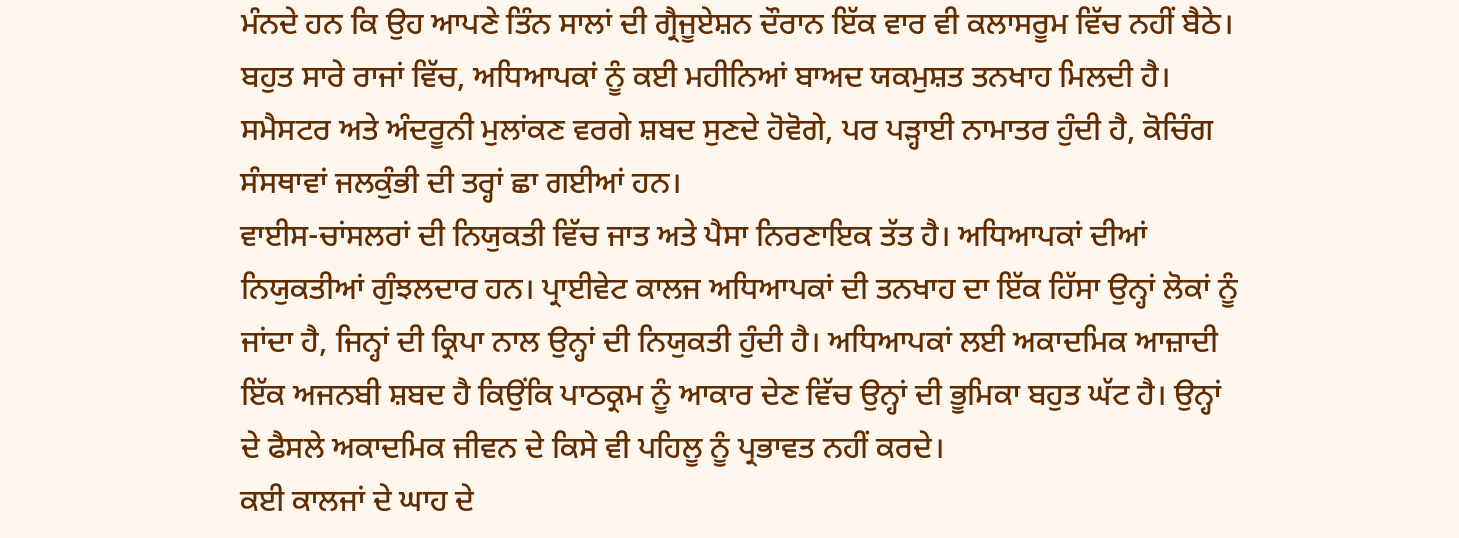ਮੰਨਦੇ ਹਨ ਕਿ ਉਹ ਆਪਣੇ ਤਿੰਨ ਸਾਲਾਂ ਦੀ ਗ੍ਰੈਜੂਏਸ਼ਨ ਦੌਰਾਨ ਇੱਕ ਵਾਰ ਵੀ ਕਲਾਸਰੂਮ ਵਿੱਚ ਨਹੀਂ ਬੈਠੇ। ਬਹੁਤ ਸਾਰੇ ਰਾਜਾਂ ਵਿੱਚ, ਅਧਿਆਪਕਾਂ ਨੂੰ ਕਈ ਮਹੀਨਿਆਂ ਬਾਅਦ ਯਕਮੁਸ਼ਤ ਤਨਖਾਹ ਮਿਲਦੀ ਹੈ। ਸਮੈਸਟਰ ਅਤੇ ਅੰਦਰੂਨੀ ਮੁਲਾਂਕਣ ਵਰਗੇ ਸ਼ਬਦ ਸੁਣਦੇ ਹੋਵੋਗੇ, ਪਰ ਪੜ੍ਹਾਈ ਨਾਮਾਤਰ ਹੁੰਦੀ ਹੈ, ਕੋਚਿੰਗ ਸੰਸਥਾਵਾਂ ਜਲਕੁੰਭੀ ਦੀ ਤਰ੍ਹਾਂ ਛਾ ਗਈਆਂ ਹਨ।
ਵਾਈਸ-ਚਾਂਸਲਰਾਂ ਦੀ ਨਿਯੁਕਤੀ ਵਿੱਚ ਜਾਤ ਅਤੇ ਪੈਸਾ ਨਿਰਣਾਇਕ ਤੱਤ ਹੈ। ਅਧਿਆਪਕਾਂ ਦੀਆਂ ਨਿਯੁਕਤੀਆਂ ਗੁੰਝਲਦਾਰ ਹਨ। ਪ੍ਰਾਈਵੇਟ ਕਾਲਜ ਅਧਿਆਪਕਾਂ ਦੀ ਤਨਖਾਹ ਦਾ ਇੱਕ ਹਿੱਸਾ ਉਨ੍ਹਾਂ ਲੋਕਾਂ ਨੂੰ ਜਾਂਦਾ ਹੈ, ਜਿਨ੍ਹਾਂ ਦੀ ਕ੍ਰਿਪਾ ਨਾਲ ਉਨ੍ਹਾਂ ਦੀ ਨਿਯੁਕਤੀ ਹੁੰਦੀ ਹੈ। ਅਧਿਆਪਕਾਂ ਲਈ ਅਕਾਦਮਿਕ ਆਜ਼ਾਦੀ ਇੱਕ ਅਜਨਬੀ ਸ਼ਬਦ ਹੈ ਕਿਉਂਕਿ ਪਾਠਕ੍ਰਮ ਨੂੰ ਆਕਾਰ ਦੇਣ ਵਿੱਚ ਉਨ੍ਹਾਂ ਦੀ ਭੂਮਿਕਾ ਬਹੁਤ ਘੱਟ ਹੈ। ਉਨ੍ਹਾਂ ਦੇ ਫੈਸਲੇ ਅਕਾਦਮਿਕ ਜੀਵਨ ਦੇ ਕਿਸੇ ਵੀ ਪਹਿਲੂ ਨੂੰ ਪ੍ਰਭਾਵਤ ਨਹੀਂ ਕਰਦੇ।
ਕਈ ਕਾਲਜਾਂ ਦੇ ਘਾਹ ਦੇ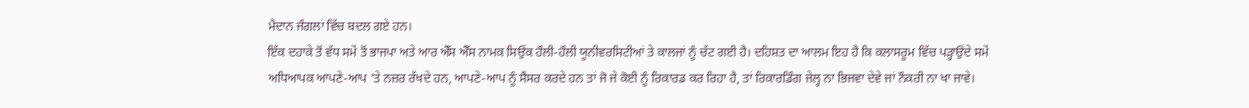ਮੈਦਾਨ ਜੰਗਲਾਂ ਵਿੱਚ ਬਦਲ ਗਏ ਹਨ।
ਇੱਕ ਦਹਾਕੇ ਤੋਂ ਵੱਧ ਸਮੇਂ ਤੋਂ ਭਾਜਪਾ ਅਤੇ ਆਰ ਐੱਸ ਐੱਸ ਨਾਮਕ ਸਿਉਂਕ ਹੌਲੀ-ਹੌਲੀ ਯੂਨੀਵਰਸਿਟੀਆਂ ਤੇ ਕਾਲਜਾਂ ਨੂੰ ਚੱਟ ਗਈ ਹੈ। ਦਹਿਸ਼ਤ ਦਾ ਆਲਮ ਇਹ ਹੈ ਕਿ ਕਲਾਸਰੂਮ ਵਿੱਚ ਪੜ੍ਹਾਉਂਦੇ ਸਮੇਂ ਅਧਿਆਪਕ ਆਪਣੇ-ਆਪ ‘ਤੇ ਨਜ਼ਰ ਰੱਖਦੇ ਹਨ, ਆਪਣੇ-ਆਪ ਨੂੰ ਸੈਂਸਰ ਕਰਦੇ ਹਨ ਤਾਂ ਜੋ ਜੇ ਕੋਈ ਨੂੰ ਰਿਕਾਰਡ ਕਰ ਰਿਹਾ ਹੈ, ਤਾਂ ਰਿਕਾਰਡਿੰਗ ਜੇਲ੍ਹ ਨਾ ਭਿਜਵਾ ਦੇਵੇ ਜਾਂ ਨੌਕਰੀ ਨਾ ਖਾ ਜਾਵੇ।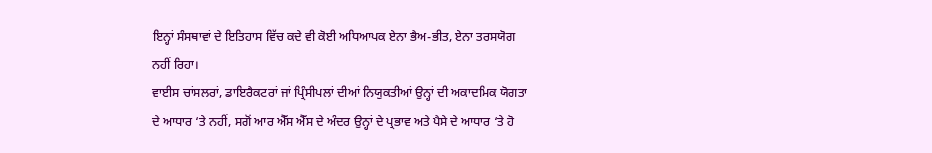ਇਨ੍ਹਾਂ ਸੰਸਥਾਵਾਂ ਦੇ ਇਤਿਹਾਸ ਵਿੱਚ ਕਦੇ ਵੀ ਕੋਈ ਅਧਿਆਪਕ ਏਨਾ ਭੈਅ-ਭੀਤ, ਏਨਾ ਤਰਸਯੋਗ ਨਹੀਂ ਰਿਹਾ।
ਵਾਈਸ ਚਾਂਸਲਰਾਂ, ਡਾਇਰੈਕਟਰਾਂ ਜਾਂ ਪ੍ਰਿੰਸੀਪਲਾਂ ਦੀਆਂ ਨਿਯੁਕਤੀਆਂ ਉਨ੍ਹਾਂ ਦੀ ਅਕਾਦਮਿਕ ਯੋਗਤਾ ਦੇ ਆਧਾਰ ‘ਤੇ ਨਹੀਂ, ਸਗੋਂ ਆਰ ਐੱਸ ਐੱਸ ਦੇ ਅੰਦਰ ਉਨ੍ਹਾਂ ਦੇ ਪ੍ਰਭਾਵ ਅਤੇ ਪੈਸੇ ਦੇ ਆਧਾਰ ‘ਤੇ ਹੋ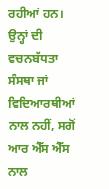ਰਹੀਆਂ ਹਨ। ਉਨ੍ਹਾਂ ਦੀ ਵਚਨਬੱਧਤਾ ਸੰਸਥਾ ਜਾਂ ਵਿਦਿਆਰਥੀਆਂ ਨਾਲ ਨਹੀਂ, ਸਗੋਂ ਆਰ ਐੱਸ ਐੱਸ ਨਾਲ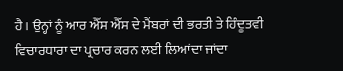ਹੈ। ਉਨ੍ਹਾਂ ਨੂੰ ਆਰ ਐੱਸ ਐੱਸ ਦੇ ਮੈਂਬਰਾਂ ਦੀ ਭਰਤੀ ਤੇ ਹਿੰਦੂਤਵੀ ਵਿਚਾਰਧਾਰਾ ਦਾ ਪ੍ਰਚਾਰ ਕਰਨ ਲਈ ਲਿਆਂਦਾ ਜਾਂਦਾ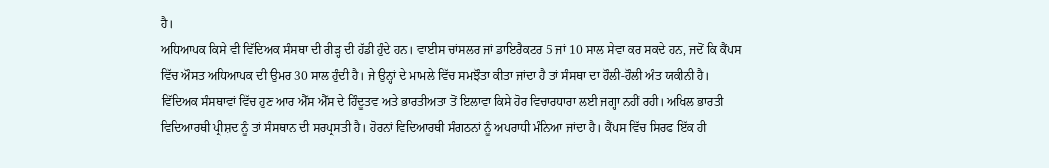ਹੈ।
ਅਧਿਆਪਕ ਕਿਸੇ ਵੀ ਵਿੱਦਿਅਕ ਸੰਸਥਾ ਦੀ ਰੀੜ੍ਹ ਦੀ ਹੱਡੀ ਹੁੰਦੇ ਹਨ। ਵਾਈਸ ਚਾਂਸਲਰ ਜਾਂ ਡਾਇਰੈਕਟਰ 5 ਜਾਂ 10 ਸਾਲ ਸੇਵਾ ਕਰ ਸਕਦੇ ਹਨ, ਜਦੋਂ ਕਿ ਕੈਂਪਸ ਵਿੱਚ ਔਸਤ ਅਧਿਆਪਕ ਦੀ ਉਮਰ 30 ਸਾਲ ਹੁੰਦੀ ਹੈ। ਜੇ ਉਨ੍ਹਾਂ ਦੇ ਮਾਮਲੇ ਵਿੱਚ ਸਮਝੌਤਾ ਕੀਤਾ ਜਾਂਦਾ ਹੈ ਤਾਂ ਸੰਸਥਾ ਦਾ ਹੌਲੀ-ਹੌਲੀ ਅੰਤ ਯਕੀਨੀ ਹੈ।
ਵਿੱਦਿਅਕ ਸੰਸਥਾਵਾਂ ਵਿੱਚ ਹੁਣ ਆਰ ਐੱਸ ਐੱਸ ਦੇ ਹਿੰਦੂਤਵ ਅਤੇ ਭਾਰਤੀਅਤਾ ਤੋਂ ਇਲਾਵਾ ਕਿਸੇ ਹੋਰ ਵਿਚਾਰਧਾਰਾ ਲਈ ਜਗ੍ਹਾ ਨਹੀਂ ਰਹੀ। ਅਖਿਲ ਭਾਰਤੀ ਵਿਦਿਆਰਥੀ ਪ੍ਰੀਸ਼ਦ ਨੂੰ ਤਾਂ ਸੰਸਥਾਨ ਦੀ ਸਰਪ੍ਰਸਤੀ ਹੈ। ਹੋਰਨਾਂ ਵਿਦਿਆਰਥੀ ਸੰਗਠਨਾਂ ਨੂੰ ਅਪਰਾਧੀ ਮੰਨਿਆ ਜਾਂਦਾ ਹੈ। ਕੈਂਪਸ ਵਿੱਚ ਸਿਰਫ ਇੱਕ ਹੀ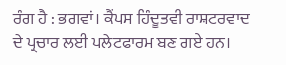ਰੰਗ ਹੈ : ਭਗਵਾਂ। ਕੈਂਪਸ ਹਿੰਦੂਤਵੀ ਰਾਸ਼ਟਰਵਾਦ ਦੇ ਪ੍ਰਚਾਰ ਲਈ ਪਲੇਟਫਾਰਮ ਬਣ ਗਏ ਹਨ।